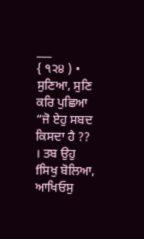___
{ ੧੨੪ ) • ਸੁਣਿਆ, ਸੁਣਿ ਕਰਿ ਪੁਛਿਆ “ਜੋ ਏਹੁ ਸਬਦ ਕਿਸਦਾ ਹੈ ?? । ਤਬ ਉਹੁ fਸਿਖੁ ਬੋਲਿਆ, ਆਖਿਓਸੁ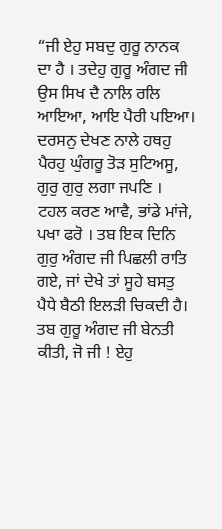“ਜੀ ਏਹੁ ਸਬਦੁ ਗੁਰੂ ਨਾਨਕ ਦਾ ਹੈ । ਤਦੇਹੁ ਗੁਰੂ ਅੰਗਦ ਜੀ ਉਸ ਸਿਖ ਦੈ ਨਾਲਿ ਰਲਿ ਆਇਆ, ਆਇ ਪੈਰੀ ਪਇਆ। ਦਰਸਨੁ ਦੇਖਣ ਨਾਲੇ ਹਥਹੁ ਪੈਰਹੁ ਘੁੰਗਰੂ ਤੋੜ ਸੁਟਿਅਸੂ, ਗੁਰੁ ਗੁਰੁ ਲਗਾ ਜਪਣਿ । ਟਹਲ ਕਰਣ ਆਵੈ, ਭਾਂਡੇ ਮਾਂਜੇ, ਪਖਾ ਫਰੋ । ਤਬ ਇਕ ਦਿਨਿ ਗੁਰੁ ਅੰਗਦ ਜੀ ਪਿਛਲੀ ਰਾਤਿ ਗਏ, ਜਾਂ ਦੇਖੇ ਤਾਂ ਸੂਹੇ ਬਸਤੁ ਪੈਧੇ ਬੈਠੀ ਇਲੜੀ ਚਿਕਦੀ ਹੈ। ਤਬ ਗੁਰੂ ਅੰਗਦ ਜੀ ਬੇਨਤੀ ਕੀਤੀ, ਜੋ ਜੀ ! ਏਹੁ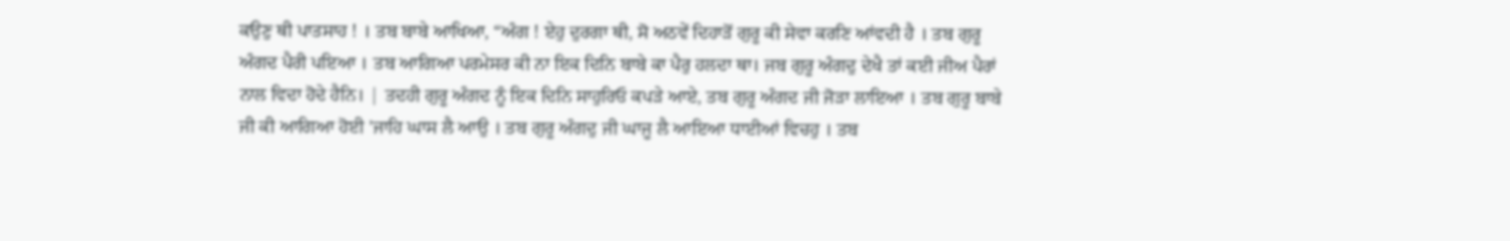ਕਉਣੁ ਥੀ ਪਾਤਸਾਹ ! । ਤਬ ਬਾਬੇ ਆਖਿਆ, “ਅੰਗ ! ਏਹੁ ਦੁਰਗਾ ਥੀ, ਸੋ ਅਠਵੇਂ ਦਿਹਾੜੋਂ ਗੁਰੂ ਕੀ ਸੇਵਾ ਕਰਣਿ ਆਂਵਦੀ ਹੈ । ਤਬ ਗੁਰੂ ਅੰਗਦ ਪੈਰੀ ਪਇਆ । ਤਬ ਆਗਿਆ ਪਰਮੇਸਰ ਕੀ ਨਾ ਇਕ ਦਿਨਿ ਬਾਬੇ ਕਾ ਪੈਰੁ ਹਲਦਾ ਥਾ। ਜਬ ਗੁਰੂ ਅੰਗਦੁ ਦੇਖੈ ਤਾਂ ਕਈ ਜੀਅ ਪੈਰਾਂ ਨਾਲ ਵਿਦਾ ਹੋਦੇ ਹੈਨਿ। | ਤਦਹੀ ਗੁਰੂ ਅੰਗਦ ਨੂੰ ਇਕ ਦਿਨਿ ਸਾਹੁਰਿਓ ਕਪੜੇ ਆਏ, ਤਬ ਗੁਰੂ ਅੰਗਦ ਜੀ ਜੋੜਾ ਲਾਇਆ । ਤਬ ਗੁਰੂ ਬਾਬੇ ਜੀ ਕੀ ਆਗਿਆ ਹੋਈ 'ਜਾਹਿ ਘਾਸ ਲੈ ਆਉ । ਤਬ ਗੁਰੂ ਅੰਗਦੁ ਜੀ ਘਾਜੂ ਲੈ ਆਇਆ ਧਾਈਆਂ ਵਿਚਹੁ । ਤਬ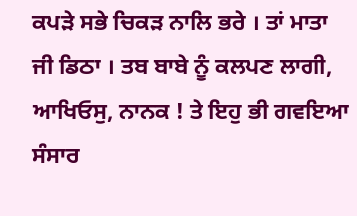ਕਪੜੇ ਸਭੇ ਚਿਕੜ ਨਾਲਿ ਭਰੇ । ਤਾਂ ਮਾਤਾ ਜੀ ਡਿਠਾ । ਤਬ ਬਾਬੇ ਨੂੰ ਕਲਪਣ ਲਾਗੀ, ਆਖਿਓਸੁ, ਨਾਨਕ ! ਤੇ ਇਹੁ ਭੀ ਗਵਇਆ ਸੰਸਾਰ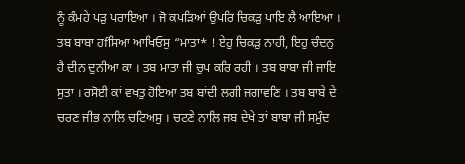ਨੂੰ ਕੰਮਹੇ ਪੜੁ ਪਰਾਇਆ । ਜੋ ਕਪੜਿਆਂ ਉਪਰਿ ਚਿਕੜੁ ਪਾਇ ਲੈ ਆਇਆ । ਤਬ ਬਾਬਾ ਹfਸਿਆ ਆਖਿਓਸੁ “ਮਾਤਾ* ! ਏਹੁ ਚਿਕੜੁ ਨਾਹੀ, ਇਹੁ ਚੰਦਨੁ ਹੈ ਦੀਨ ਦੁਨੀਆ ਕਾ । ਤਬ ਮਾਤਾ ਜੀ ਚੁਪ ਕਰਿ ਰਹੀ । ਤਬ ਬਾਬਾ ਜੀ ਜਾਇ ਸੁਤਾ । ਰਸੋਈ ਕਾਂ ਵਖਤੁ ਹੋਇਆ ਤਬ ਬਾਂਦੀ ਲਗੀ ਜਗਾਵਣਿ । ਤਬ ਬਾਬੇ ਦੇ ਚਰਣ ਜੀਭ ਨਾਲਿ ਚਟਿਅਸੁ । ਚਟਣੇ ਨਾਲਿ ਜਬ ਦੇਖੇ ਤਾਂ ਬਾਬਾ ਜੀ ਸਮੁੰਦ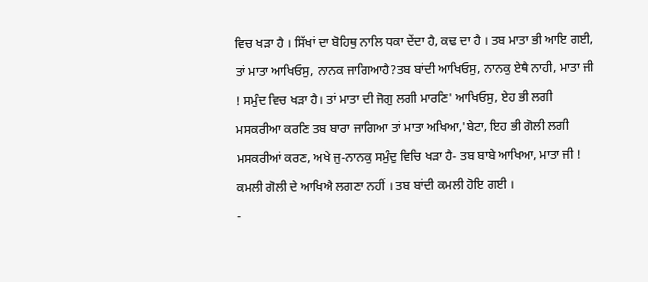ਵਿਚ ਖੜਾ ਹੈ । ਸਿੱਖਾਂ ਦਾ ਬੋਹਿਥੁ ਨਾਲਿ ਧਕਾ ਦੇਂਦਾ ਹੈ, ਕਢ ਦਾ ਹੈ । ਤਬ ਮਾਤਾ ਭੀ ਆਇ ਗਈ, ਤਾਂ ਮਾਤਾ ਆਖਿਓਸੁ, ਨਾਨਕ ਜਾਗਿਆਹੈ?ਤਬ ਬਾਂਦੀ ਆਖਿਓਸੁ, ਨਾਨਕੁ ਏਥੈ ਨਾਹੀ, ਮਾਤਾ ਜੀ ! ਸਮੁੰਦ ਵਿਚ ਖੜਾ ਹੈ। ਤਾਂ ਮਾਤਾ ਦੀ ਜੋਗੁ ਲਗੀ ਮਾਰਣਿ' ਆਖਿਓਸੁ, ਏਹ ਭੀ ਲਗੀ ਮਸਕਰੀਆ ਕਰਣਿ ਤਬ ਬਾਰਾ ਜਾਗਿਆ ਤਾਂ ਮਾਤਾ ਅਖਿਆ,'ਬੇਟਾ, ਇਹ ਭੀ ਗੋਲੀ ਲਗੀ ਮਸਕਰੀਆਂ ਕਰਣ, ਅਖੇ ਜੁ-ਨਾਨਕੁ ਸਮੁੰਦੁ ਵਿਚਿ ਖੜਾ ਹੈ- ਤਬ ਬਾਬੇ ਆਖਿਆ, ਮਾਤਾ ਜੀ ! ਕਮਲੀ ਗੋਲੀ ਦੇ ਆਖਿਐ ਲਗਣਾ ਨਹੀਂ । ਤਬ ਬਾਂਦੀ ਕਮਲੀ ਹੋਇ ਗਈ ।
-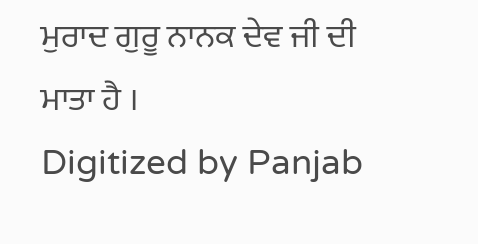ਮੁਰਾਦ ਗੁਰੂ ਨਾਨਕ ਦੇਵ ਜੀ ਦੀ ਮਾਤਾ ਹੈ ।
Digitized by Panjab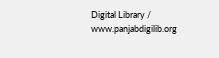Digital Library / www.panjabdigilib.org